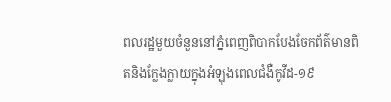ពលរដ្ឋមួយចំនួននៅភ្នំពេញពិបាកបែងចែកព័ត៌មានពិតនិងក្លែងក្លាយក្នុងអំឡុងពេលជំងឺកូវីដ-១៩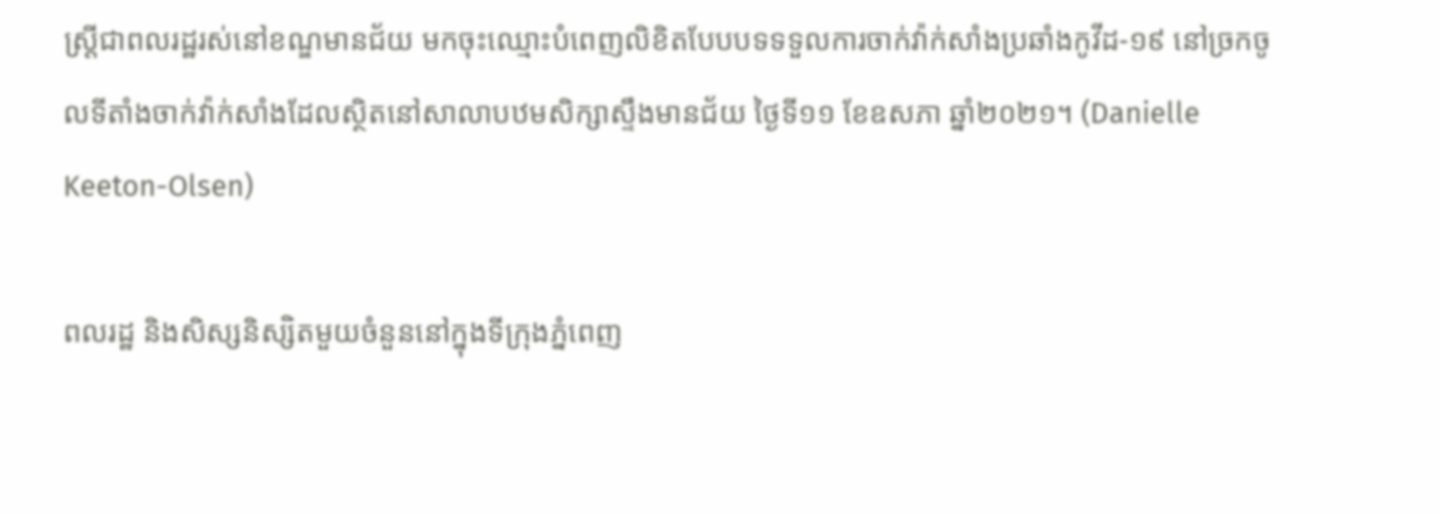ស្ត្រីជាពលរដ្ឋរស់នៅខណ្ឌមានជ័យ មកចុះឈ្មោះបំពេញលិខិតបែបបទទទួលការចាក់វ៉ាក់សាំងប្រឆាំងកូវីដ-១៩ នៅច្រកចូលទីតាំងចាក់វ៉ាក់សាំងដែលស្ថិតនៅសាលាបឋមសិក្សាស្ទឹងមានជ័យ ថ្ងៃទី១១ ខែឧសភា ឆ្នាំ២០២១។ (Danielle Keeton-Olsen)

ពលរដ្ឋ និងសិស្សនិស្សិតមួយចំនួននៅក្នុងទីក្រុងភ្នំពេញ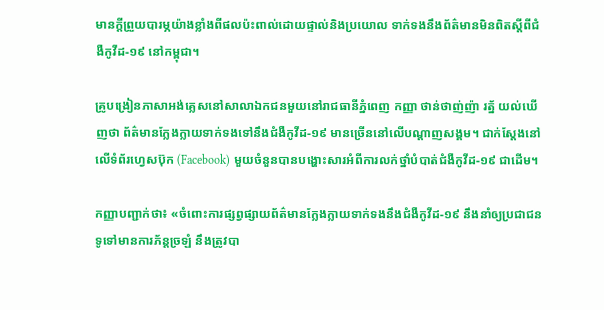មានក្តីព្រួយបារម្ភយ៉ាងខ្លាំងពីផលប៉ះពាល់ដោយផ្ទាល់និងប្រយោល ទាក់ទងនឹងព័ត៌មានមិនពិតស្តីពីជំងឺកូវីដ-១៩ នៅកម្ពុជា។

គ្រូបង្រៀនភាសាអង់គ្លេសនៅសាលាឯកជនមួយនៅរាជធានីភ្នំពេញ កញ្ញា ថាន់ថាញ់ញ៉ា រត្ន័ យល់ឃើញថា ព័ត៌មានក្លែងក្លាយទាក់ទងទៅនឹងជំងឺកូវីដ-១៩ មានច្រើននៅលើបណ្ដាញសង្គម។ ជាក់ស្ដែងនៅលើទំព័រហ្វេសប៊ុក (Facebook) មួយចំនួនបានបង្ហោះសារអំពីការលក់ថ្នាំបំបាត់ជំងឺកូវីដ-១៩ ជាដើម។

កញ្ញាបញ្ជាក់ថា៖ «ចំពោះការផ្សព្វផ្សាយព័ត៌មានក្លែងក្លាយទាក់ទងនឹងជំងឺកូវីដ-១៩ នឹងនាំឲ្យប្រជាជនទូទៅមានការភ័ន្តច្រឡំ នឹងត្រូវបា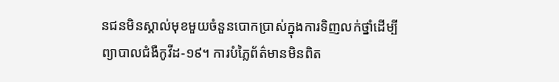នជនមិនស្គាល់មុខមួយចំនួនបោកប្រាស់ក្នុងការទិញលក់ថ្នាំដើម្បីព្យាបាលជំងឺកូវីដ-១៩។ ការបំភ្លៃព័ត៌មានមិនពិត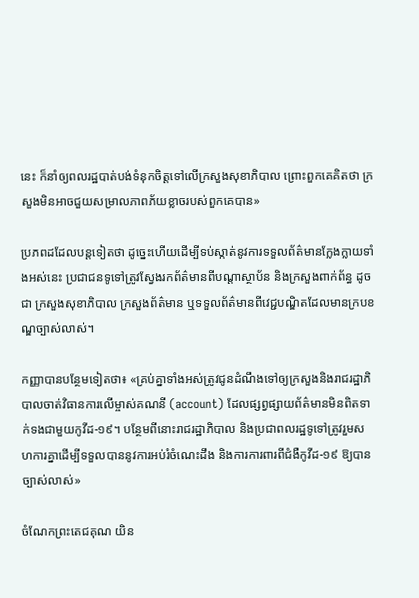នេះ ក៏នាំឲ្យពលរដ្ឋបាត់បង់ទំនុកចិត្តទៅលើក្រសួងសុខាភិបាល ព្រោះពួកគេគិតថា ក្រសួងមិនអាចជួយសម្រាលភាពភ័យខ្លាចរបស់ពួកគេបាន»

ប្រភពដដែលបន្តទៀតថា ដូច្នេះហើយដើម្បីទប់ស្កាត់នូវការទទួលព័ត៌មានក្លែងក្លាយទាំងអស់នេះ ប្រជាជនទូទៅត្រូវស្វែងរកព័ត៌មានពីបណ្ដាស្ថាប័ន និងក្រសួងពាក់ព័ន្ធ ដូចជា ក្រសួងសុខាភិបាល ក្រសួងព័ត៌មាន ឬទទួលព័ត៌មានពីវេជ្ជបណ្ឌិតដែលមានក្របខណ្ឌច្បាស់លាស់។

កញ្ញាបានបន្ថែមទៀតថា៖ «គ្រប់គ្នាទាំងអស់ត្រូវជូនដំណឹងទៅឲ្យក្រសួងនិងរាជរដ្ឋាភិបាលចាត់វិធានការលើម្ចាស់គណនី (account) ដែលផ្សព្វផ្សាយព័ត៌មានមិនពិតទាក់ទងជាមួយកូវីដ-១៩។ បន្ថែមពីនោះរាជរដ្ឋាភិបាល និងប្រជាពលរដ្ឋទូទៅត្រូវរួមសហការគ្នាដើម្បីទទួលបាននូវការអប់រំចំណេះដឹង និងការការពារពីជំងឺកូវីដ-១៩ ឱ្យបានច្បាស់លាស់»

ចំណែកព្រះតេជគុណ យិន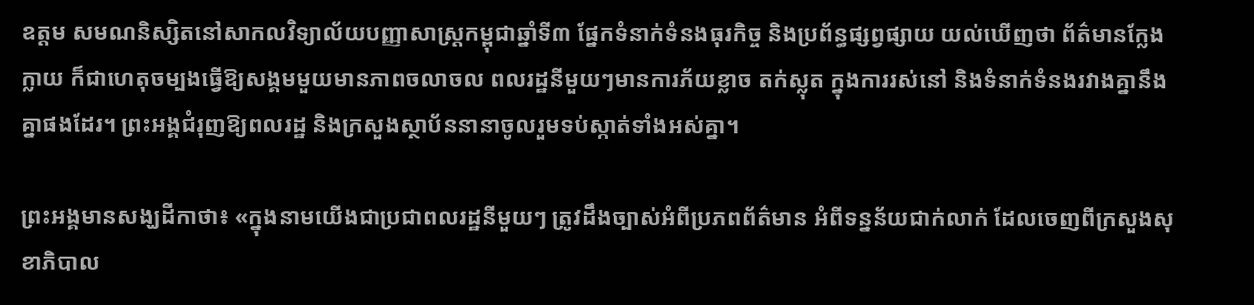ឧត្តម សមណនិស្សិតនៅសាកលវិទ្យាល័យបញ្ញាសាស្ត្រកម្ពុជាឆ្នាំទី៣ ផ្នែកទំនាក់ទំនងធុរកិច្ច និងប្រព័ន្ធផ្សព្វផ្សាយ យល់ឃើញថា ព័ត៌មានក្លែងក្លាយ ក៏ជាហេតុចម្បងធ្វើឱ្យសង្គមមួយមានភាពចលាចល ពលរដ្ឋនីមួយៗមានការភ័យខ្លាច តក់ស្លុត ក្នុងការរស់នៅ និងទំនាក់ទំនងរវាងគ្នានឹងគ្នាផងដែរ។ ព្រះអង្គជំរុញឱ្យពលរដ្ឋ និងក្រសួងស្ថាប័ននានាចូលរួមទប់ស្កាត់ទាំងអស់គ្នា។

ព្រះអង្គមានសង្ឃដីកាថា៖ «ក្នុងនាមយើងជាប្រជាពលរដ្ឋនីមួយៗ ត្រូវដឹងច្បាស់អំពីប្រភពព័ត៌មាន អំពីទន្នន័យជាក់លាក់ ដែលចេញពីក្រសួងសុខាភិបាល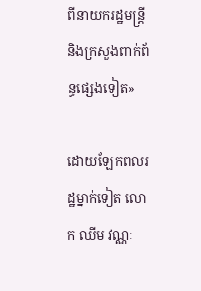ពីនាយករដ្ឋមន្ត្រី និងក្រសួងពាក់ព័ន្ធផ្សេងទៀត»

ដោយឡែកពលរដ្ឋម្នាក់ទៀត លោក ឈីម វណ្ណៈ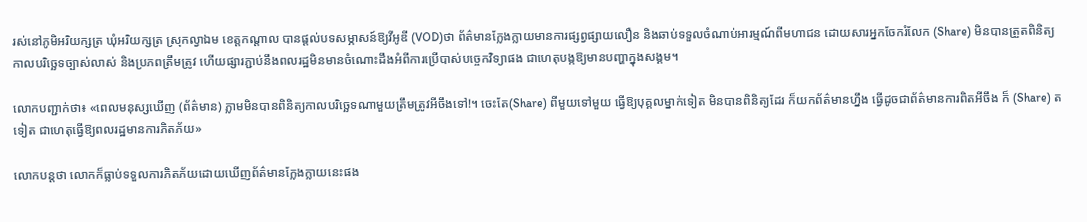រស់នៅភូមិអរិយក្សត្រ ឃុំអរិយក្សត្រ ស្រុកល្វាឯម ខេត្តកណ្តាល បានផ្តល់បទសម្ភាសន៍ឱ្យវីអូឌី (VOD)ថា ព័ត៌មានក្លែងក្លាយមានការផ្សព្វផ្សាយលឿន និងឆាប់ទទួលចំណាប់អារម្មណ៍ពីមហាជន ដោយសារអ្នកចែករំលែក (Share) មិនបានត្រួតពិនិត្យកាលបរិច្ឆេទច្បាស់លាស់ និងប្រភពត្រឹមត្រូវ ហើយផ្សារភ្ជាប់នឹងពលរដ្ឋមិនមានចំណោះដឹងអំពីការប្រើបាស់បច្ចេកវិទ្យាផង ជាហេតុបង្កឱ្យមានបញ្ហាក្នុងសង្គម។

លោកបញ្ជាក់ថា៖ «ពេលមនុស្សឃើញ (ព័ត៌មាន) ភ្លាមមិនបានពិនិត្យកាលបរិច្ឆេទណាមួយត្រឹមត្រូវអីចឹងទៅ!។ ចេះតែ(Share) ពីមួយទៅមួយ ធ្វើឱ្យបុគ្គលម្នាក់ទៀត មិនបានពិនិត្យដែរ ក៏យកព័ត៌មានហ្នឹង ធ្វើដូចជាព័ត៌មានការពិតអីចឹង ក៏ (Share) តទៀត ជាហេតុធ្វើឱ្យពលរដ្ឋមានការភិតភ័យ»

លោកបន្តថា លោកក៏ធ្លាប់ទទួលការភិតភ័យដោយឃើញព័ត៌មានក្លែងក្លាយនេះផង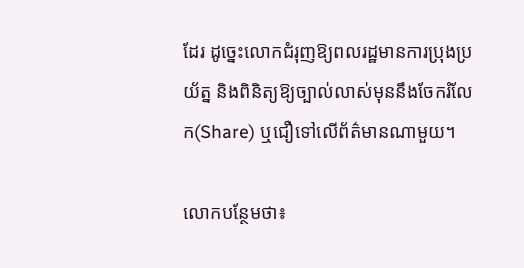ដែរ ដូច្នេះលោកជំរុញឱ្យពលរដ្ឋមានការប្រុងប្រយ័ត្ន និងពិនិត្យឱ្យច្បាល់លាស់មុននឹងចែករំលែក(Share) ឬជឿទៅលើព័ត៌មានណាមួយ។

លោកបន្ថែមថា៖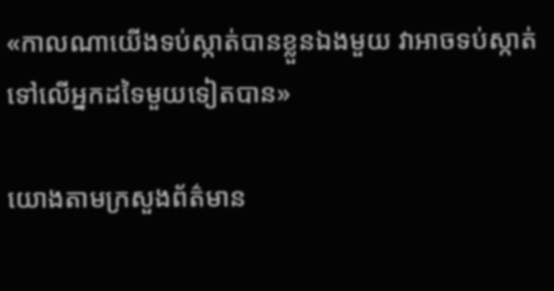«កាលណាយើងទប់ស្កាត់បានខ្លួនឯងមួយ វាអាចទប់ស្កាត់ទៅលើអ្នកដទៃមួយទៀតបាន»

យោងតាមក្រសួងព័ត៌មាន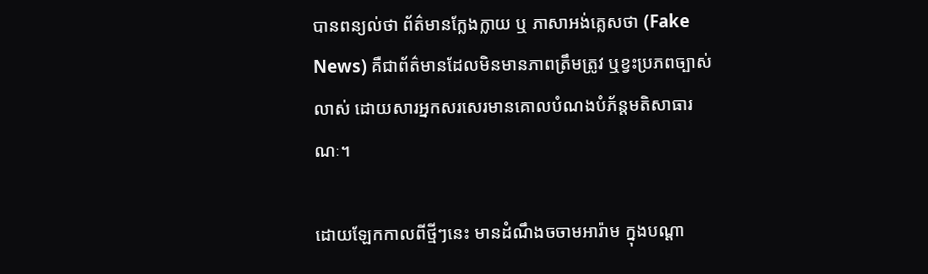បានពន្យល់ថា ព័ត៌មានក្លែងក្លាយ ឬ ភាសាអង់គ្លេសថា (Fake News) គឺជាព័ត៌មានដែលមិនមានភាពត្រឹមត្រូវ ឬខ្វះប្រភពច្បាស់លាស់ ដោយសារអ្នកសរសេរមានគោលបំណងបំភ័ន្តមតិសាធារណៈ។

ដោយឡែកកាលពីថ្មីៗនេះ មានដំណឹងចចាមអារ៉ាម ក្នុងបណ្ដា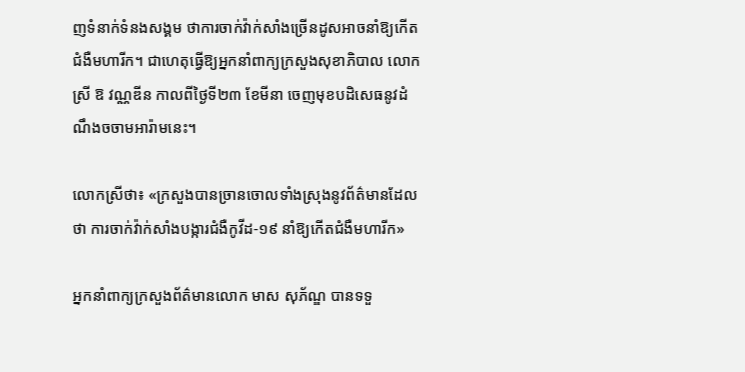ញទំនាក់ទំនងសង្គម ថាការចាក់វ៉ាក់សាំងច្រើនដូសអាចនាំឱ្យកើតជំងឺមហារីក។ ជាហេតុធ្វើឱ្យអ្នកនាំពាក្យក្រសួងសុខាភិបាល លោកស្រី ឱ វណ្ណឌីន កាលពីថ្ងៃទី២៣ ខែមីនា ចេញមុខបដិសេធនូវដំណឹងចចាមអារ៉ាមនេះ។

លោកស្រីថា៖ «ក្រសួងបានច្រានចោលទាំងស្រុងនូវព័ត៌មានដែលថា ការចាក់វ៉ាក់សាំងបង្ការជំងឺកូវីដ-១៩ នាំឱ្យកើតជំងឺមហារីក»

អ្នកនាំពាក្យក្រសួងព័ត៌មានលោក មាស សុភ័ណ្ឌ បានទទួ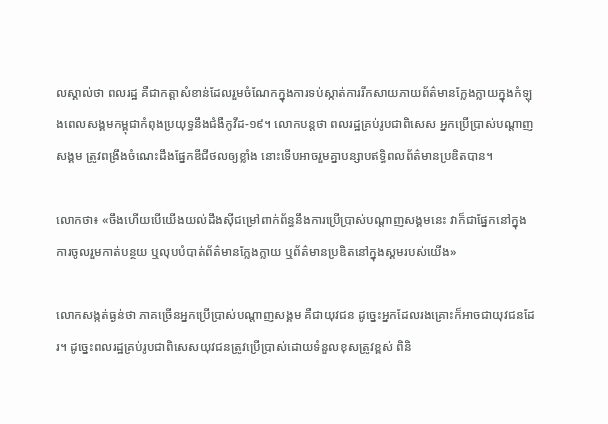លស្គាល់ថា ពលរដ្ឋ គឺជាកត្តាសំខាន់ដែលរួមចំណែកក្នុងការទប់ស្កាត់ការរីកសាយភាយព័ត៌មានក្លែងក្លាយក្នុងកំឡុងពេលសង្គមកម្ពុជាកំពុងប្រយុទ្ធនឹងជំងឺកូវីដ-១៩។ លោកបន្តថា ពលរដ្ឋគ្រប់រូបជាពិសេស អ្នកប្រើប្រាស់បណ្ដាញសង្គម ត្រូវពង្រឹងចំណេះដឹងផ្នែកឌីជីថលឲ្យខ្លាំង នោះទើបអាចរួមគ្នាបន្សាបឥទ្ធិពលព័ត៌មានប្រឌិតបាន។

លោកថា៖ «ចឹងហើយបើយើងយល់ដឹងស៊ីជម្រៅពាក់ព័ន្ធនឹងការប្រើប្រាស់បណ្ដាញសង្គមនេះ វាក៏ជាផ្នែកនៅក្នុងការចូលរួមកាត់បន្ថយ ឬលុបបំបាត់ព័ត៌មានក្លែងក្លាយ ឬព័ត៌មានប្រឌិតនៅក្នុងស្គមរបស់យើង»

លោកសង្កត់ធ្ងន់ថា ភាគច្រើនអ្នកប្រើប្រាស់បណ្ដាញសង្គម គឺជាយុវជន ដូច្នេះអ្នកដែលរងគ្រោះក៏អាចជាយុវជនដែរ។ ដូច្នេះពលរដ្ឋគ្រប់រូបជាពិសេសយុវជនត្រូវប្រើប្រាស់ដោយទំនួលខុសត្រូវខ្ពស់ ពិនិ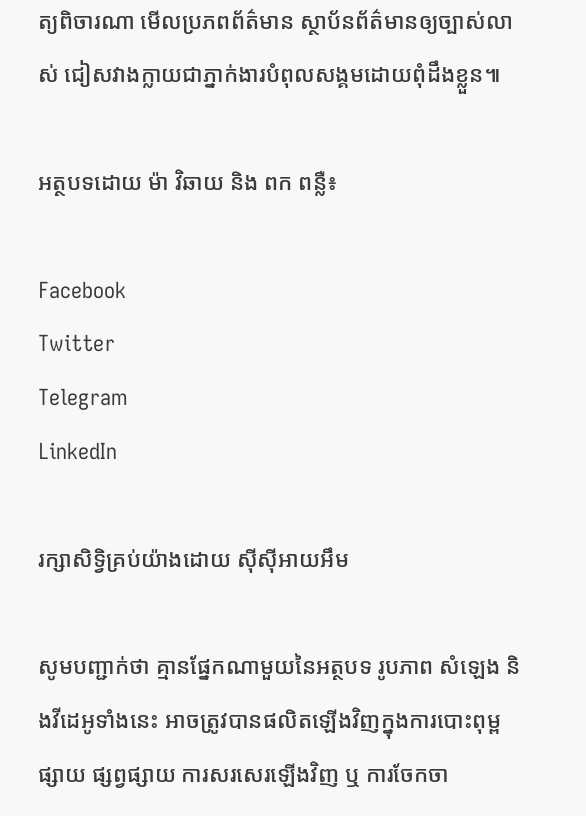ត្យពិចារណា មើលប្រភពព័ត៌មាន ស្ថាប័នព័ត៌មានឲ្យច្បាស់លាស់ ជៀសវាងក្លាយជាភ្នាក់ងារបំពុលសង្គមដោយពុំដឹងខ្លួន៕

អត្ថបទដោយ ម៉ា វិឆាយ និង ពក ពន្លឺ៖

Facebook
Twitter
Telegram
LinkedIn

រក្សាសិទ្វិគ្រប់យ៉ាងដោយ ស៊ីស៊ីអាយអឹម

សូមបញ្ជាក់ថា គ្មានផ្នែកណាមួយនៃអត្ថបទ រូបភាព សំឡេង និងវីដេអូទាំងនេះ អាចត្រូវបានផលិតឡើងវិញក្នុងការបោះពុម្ពផ្សាយ ផ្សព្វផ្សាយ ការសរសេរឡើងវិញ ឬ ការចែកចា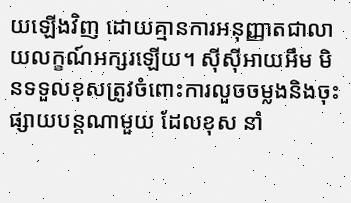យឡើងវិញ ដោយគ្មានការអនុញ្ញាតជាលាយលក្ខណ៍អក្សរឡើយ។ ស៊ីស៊ីអាយអឹម មិនទទួលខុសត្រូវចំពោះការលួចចម្លងនិងចុះផ្សាយបន្តណាមួយ ដែលខុស នាំ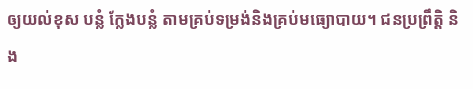ឲ្យយល់ខុស បន្លំ ក្លែងបន្លំ តាមគ្រប់ទម្រង់និងគ្រប់មធ្យោបាយ។ ជនប្រព្រឹត្តិ និង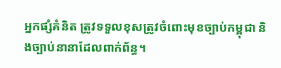អ្នកផ្សំគំនិត ត្រូវទទួលខុសត្រូវចំពោះមុខច្បាប់កម្ពុជា និងច្បាប់នានាដែលពាក់ព័ន្ធ។